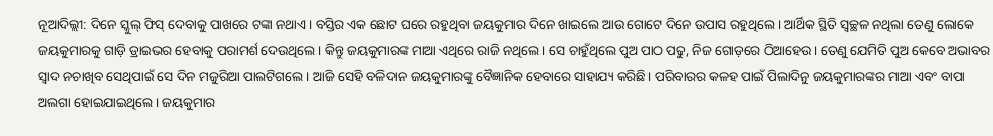ନୂଆଦିଲ୍ଲୀ: ଦିନେ ସ୍କୁଲ୍ ଫିସ୍ ଦେବାକୁ ପାଖରେ ଟଙ୍କା ନଥାଏ। ବସ୍ତିର ଏକ ଛୋଟ ଘରେ ରହୁଥିବା ଜୟକୁମାର ଦିନେ ଖାଇଲେ ଆଉ ଗୋଟେ ଦିନେ ଉପାସ ରହୁଥିଲେ। ଆର୍ଥିକ ସ୍ଥିତି ସ୍ୱଚ୍ଛଳ ନଥିଲା ତେଣୁ ଲୋକେ ଜୟକୁମାରକୁ ଗାଡ଼ି ଡ୍ରାଇଭର ହେବାକୁ ପରାମର୍ଶ ଦେଉଥିଲେ। କିନ୍ତୁ ଜୟକୁମାରଙ୍କ ମାଆ ଏଥିରେ ରାଜି ନଥିଲେ। ସେ ଚାହୁଁଥିଲେ ପୁଅ ପାଠ ପଢୁ, ନିଜ ଗୋଡ଼ରେ ଠିଆହେଉ। ତେଣୁ ଯେମିତି ପୁଅ କେବେ ଅଭାବର ସ୍ୱାଦ ନଚାଖିବ ସେଥିପାଇଁ ସେ ଦିନ ମଜୁରିଆ ପାଲଟିଗଲେ। ଆଜି ସେହି ବଳିଦାନ ଜୟକୁମାରଙ୍କୁ ବୈଜ୍ଞାନିକ ହେବାରେ ସାହାଯ୍ୟ କରିଛି। ପରିବାରର କଳହ ପାଇଁ ପିଲାଦିନୁ ଜୟକୁମାରଙ୍କର ମାଆ ଏବଂ ବାପା ଅଲଗା ହୋଇଯାଇଥିଲେ। ଜୟକୁମାର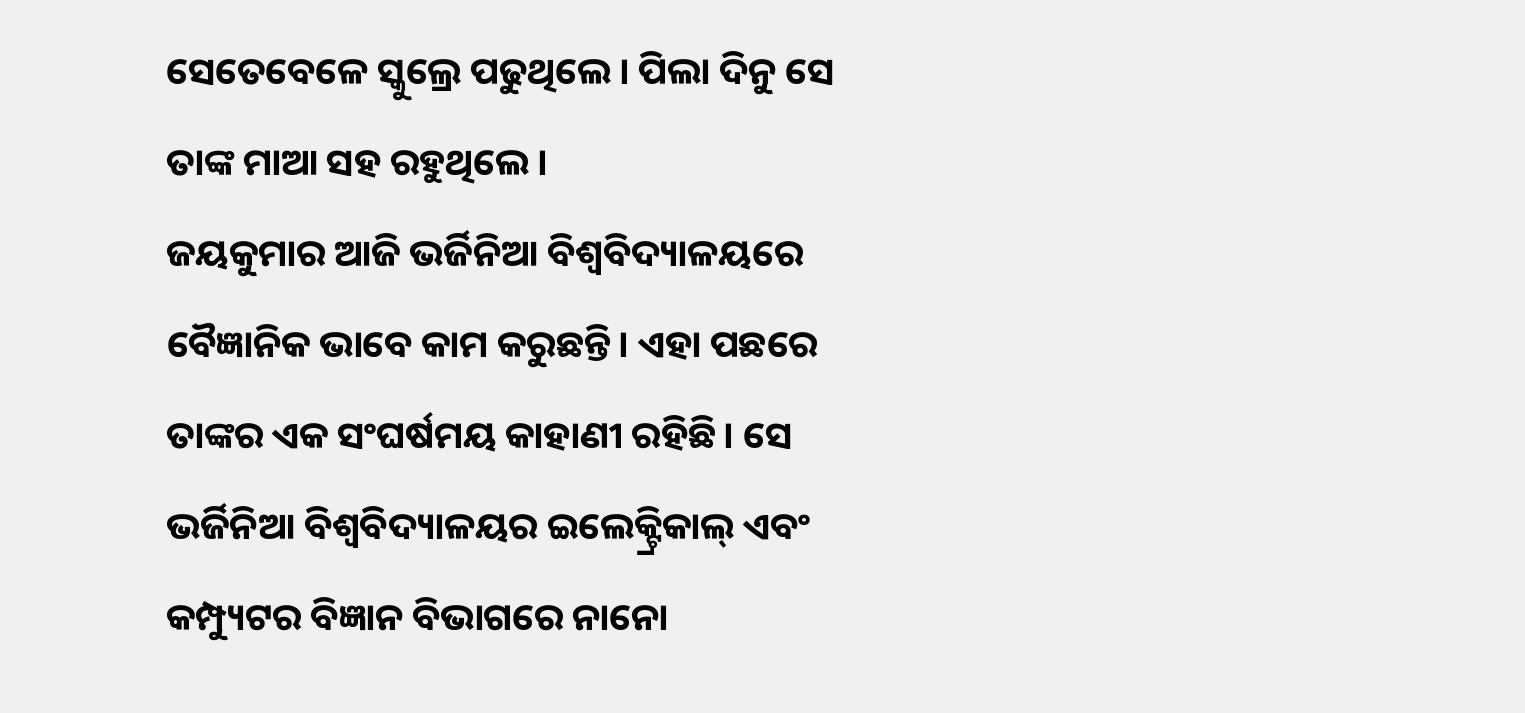ସେତେବେଳେ ସ୍କୁଲ୍ରେ ପଢୁଥିଲେ। ପିଲା ଦିନୁ ସେ ତାଙ୍କ ମାଆ ସହ ରହୁଥିଲେ।
ଜୟକୁମାର ଆଜି ଭର୍ଜିନିଆ ବିଶ୍ୱବିଦ୍ୟାଳୟରେ ବୈଜ୍ଞାନିକ ଭାବେ କାମ କରୁଛନ୍ତି। ଏହା ପଛରେ ତାଙ୍କର ଏକ ସଂଘର୍ଷମୟ କାହାଣୀ ରହିଛି। ସେ ଭର୍ଜିନିଆ ବିଶ୍ୱବିଦ୍ୟାଳୟର ଇଲେକ୍ଟ୍ରିକାଲ୍ ଏବଂ କମ୍ପ୍ୟୁଟର ବିଜ୍ଞାନ ବିଭାଗରେ ନାନୋ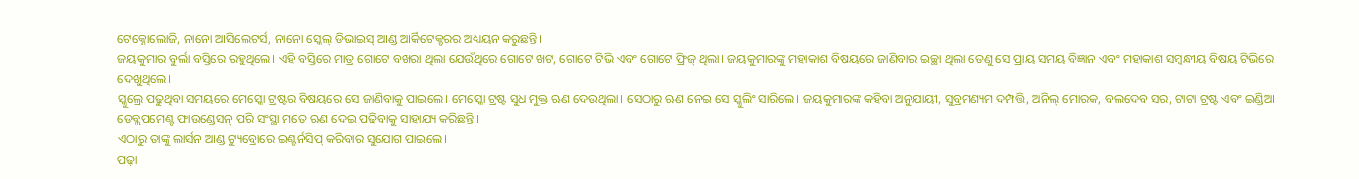ଟେକ୍ନୋଲୋଜି, ନାନୋ ଆସିଲେଟର୍ସ, ନାନୋ ସ୍କେଲ୍ ଡିଭାଇସ୍ ଆଣ୍ଡ ଆର୍କିଟେକ୍ଚରର ଅଧ୍ୟୟନ କରୁଛନ୍ତି।
ଜୟକୁମାର ବୁର୍ଲା ବସ୍ତିରେ ରହୁଥିଲେ। ଏହି ବସ୍ତିରେ ମାତ୍ର ଗୋଟେ ବଖରା ଥିଲା ଯେଉଁଥିରେ ଗୋଟେ ଖଟ, ଗୋଟେ ଟିଭି ଏବଂ ଗୋଟେ ଫ୍ରିଜ୍ ଥିଲା। ଜୟକୁମାରଙ୍କୁ ମହାକାଶ ବିଷୟରେ ଜାଣିବାର ଇଚ୍ଛା ଥିଲା ତେଣୁ ସେ ପ୍ରାୟ ସମୟ ବିଜ୍ଞାନ ଏବଂ ମହାକାଶ ସମ୍ବନ୍ଧୀୟ ବିଷୟ ଟିଭିରେ ଦେଖୁଥିଲେ।
ସ୍କୁଲ୍ରେ ପଢୁଥିବା ସମୟରେ ମେସ୍କୋ ଟ୍ରଷ୍ଟର ବିଷୟରେ ସେ ଜାଣିବାକୁ ପାଇଲେ। ମେସ୍କୋ ଟ୍ରଷ୍ଟ ସୁଧ ମୁକ୍ତ ଋଣ ଦେଉଥିଲା। ସେଠାରୁ ଋଣ ନେଇ ସେ ସ୍କୁଲିଂ ସାରିଲେ। ଜୟକୁମାରଙ୍କ କହିବା ଅନୁଯାୟୀ, ସୁବ୍ରମଣ୍ୟମ ଦମ୍ପତ୍ତି, ଅନିଲ୍ ମୋରକ, ବଲଦେବ ସର, ଟାଟା ଟ୍ରଷ୍ଟ ଏବଂ ଇଣ୍ଡିଆ ଡେବ୍ଲପମେଣ୍ଟ ଫାଉଣ୍ଡେସନ୍ ପରି ସଂସ୍ଥା ମତେ ଋଣ ଦେଇ ପଢିବାକୁ ସାହାଯ୍ୟ କରିଛନ୍ତି।
ଏଠାରୁ ତାଙ୍କୁ ଲାର୍ସନ ଆଣ୍ଡ ଟ୍ୟୁବ୍ରୋରେ ଇଣ୍ଟର୍ନସିପ୍ କରିବାର ସୁଯୋଗ ପାଇଲେ।
ପଢ଼ା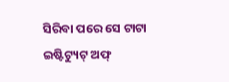ସିରିବା ପରେ ସେ ଟାଟା ଇଷ୍ଟିଟ୍ୟୁଟ୍ ଅଫ୍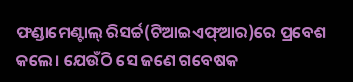ଫଣ୍ଡାମେଣ୍ଟାଲ୍ ରିସର୍ଚ୍ଚ(ଟିଆଇଏଫ୍ଆର)ରେ ପ୍ରବେଶ କଲେ। ଯେଉଁଠି ସେ ଜଣେ ଗବେଷକ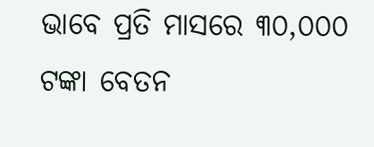ଭାବେ ପ୍ରତି ମାସରେ ୩୦,୦୦୦ ଟଙ୍କା ବେତନ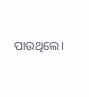ପାଉଥିଲେ।